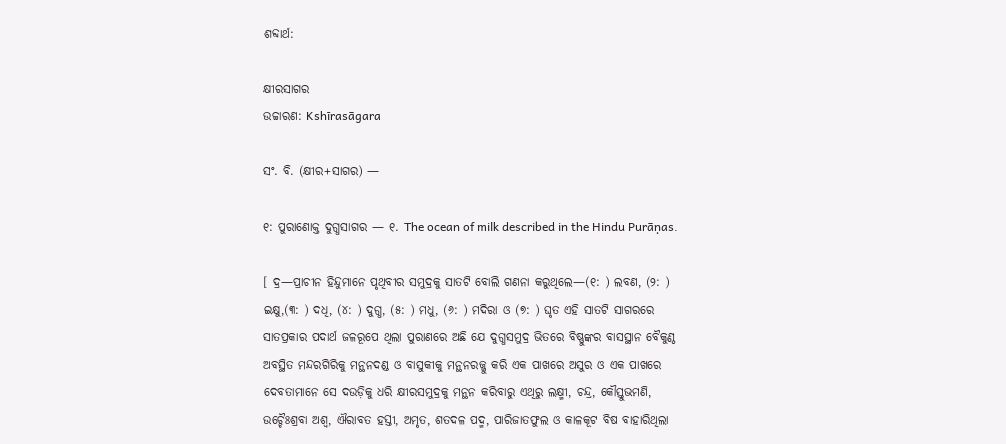ଶବ୍ଦାର୍ଥ:

କ୍ଷୀରସାଗର
ଉଚ୍ଚାରଣ: Kshīrasāgara

ସଂ. ବି. (କ୍ଷୀର+ସାଗର) —

୧: ପୁରାଣୋକ୍ତ ଦୁଗ୍ଧସାଗର — ୧. The ocean of milk described in the Hindu Purāṇas.

[ ଦ୍ର—ପ୍ରାଚୀନ ହିନ୍ଦୁମାନେ ପୃଥିବୀର ସମୁଦ୍ରକୁ ସାତଟି ବୋଲି ଗଣନା କରୁଥିଲେ—(୧: ) ଲବଣ, (୨: ) ଇକ୍ଷୁ,(୩: ) ଦଧି, (୪: ) ଦୁଗ୍ଧ, (୫: ) ମଧୁ, (୬: ) ମଦିରା ଓ (୭: ) ଘୃତ ଏହି ସାତଟି ସାଗରରେ ସାତପ୍ରକାର ପଦାର୍ଥ ଜଳରୂପେ ଥିଲା ପୁରାଣରେ ଅଛି ଯେ ଦୁଗ୍ଧସମୁଦ୍ର ଭିତରେ ବିଷ୍ଣୁଙ୍କର ବାସସ୍ଥାନ ବୈକୁଣ୍ଠ ଅବସ୍ଥିତ ମନ୍ଦରଗିରିକୁ ମନ୍ଥନଦଣ୍ଡ ଓ ବାସୁକୀକୁ ମନ୍ଥନରଜ୍ଜୁ କରି ଏକ ପାଖରେ ଅସୁର ଓ ଏକ ପାଖରେ ଦେବତାମାନେ ସେ ଦଉଡ଼ିକୁ ଧରି କ୍ଷୀରସମୁଦ୍ରକୁ ମନ୍ଥନ କରିବାରୁ ଏଥିରୁ ଲକ୍ଷ୍ମୀ, ଚନ୍ଦ୍ର, କୌସ୍ତୁଭମଣି, ଉଚ୍ଚୈଃଶ୍ରବା ଅଶ୍ବ, ଐରାବତ ହସ୍ତୀ, ଅମୃତ, ଶତଦଳ ପଦ୍ମ, ପାରିଜାତଫୁଲ ଓ କାଳକୂଟ ବିଷ ବାହାରିଥିଲା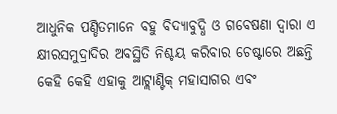ଆଧୁନିକ ପଣ୍ଡିତମାନେ ବହୁ ବିଦ୍ୟାବୁଦ୍ଧି ଓ ଗବେଷଣା ଦ୍ବାରା ଏ କ୍ଷୀରସମୁଦ୍ରାଦିର ଅବସ୍ଥିତି ନିଶ୍ଚୟ କରିବାର ଚେଷ୍ଟାରେ ଅଛନ୍ତି କେହି କେହି ଏହାକୁ ଆଟ୍ଲାଣ୍ଟିକ୍ ମହାସାଗର ଏବଂ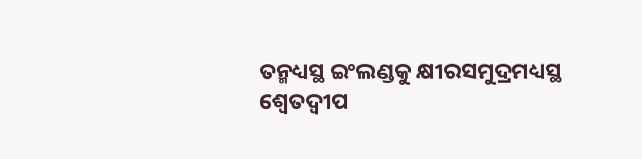ତନ୍ମଧ୍ୟସ୍ଥ ଇଂଲଣ୍ଡକୁ କ୍ଷୀରସମୁଦ୍ରମଧ୍ୟସ୍ଥ ଶ୍ବେତଦ୍ବୀପ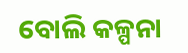ବୋଲି କଳ୍ପନା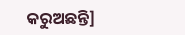କରୁଅଛନ୍ତି]